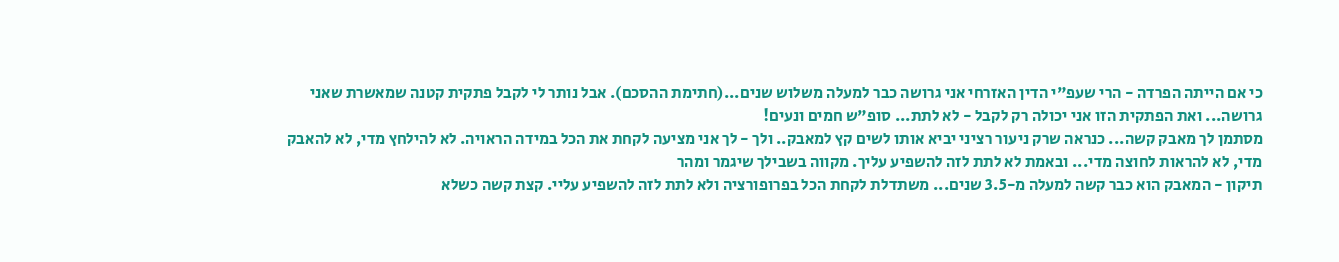כי אם הייתה הפרדה - הרי שעפ"י הדין האזרחי אני גרושה כבר למעלה משלוש שנים...(חתימת ההסכם). אבל נותר לי לקבל פתקית קטנה שמאשרת שאני גרושה... ואת הפתקית הזו אני יכולה רק לקבל - לא לתת... סופ"ש חמים ונעים!
מסתמן לך מאבק קשה... כנראה שרק ניעור רציני יביא אותו לשים קץ למאבק.. ולך - לך אני מציעה לקחת את הכל במידה הראויה. לא להילחץ מדי, לא להאבק מדי, לא להראות לחוצה מדי... ובאמת לא לתת לזה להשפיע עליך. מקווה בשבילך שיגמר ומהר
תיקון - המאבק הוא כבר קשה למעלה מ-3.5 שנים... משתדלת לקחת הכל בפרופורציה ולא לתת לזה להשפיע עליי. קצת קשה כשלא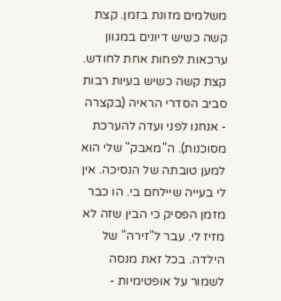משלמים מזונת בזמן. קצת קשה כשיש דיונים במגוון ערכאות לפחות אחת לחודש. קצת קשה כשיש בעיות רבות סביב הסדרי הראיה (בקצרה - אנחנו לפני ועדה להערכת מסוכנות). ה"מאבק" שלי הוא למען טובתה של הנסיכה. אין לי בעייה שיילחם בי. הו כבר מזמן הפסיק כי הבין שזה לא מזיז לי. עבר ל"זירה" של הילדה. בכל זאת מנסה לשמור על אופטימיות -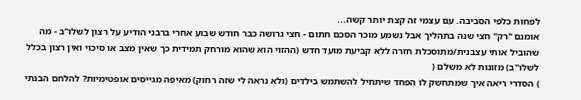לפחות כלפי הסביבה. עם עצמי זה קצת יותר קשה...
אומנם "רק" חצי שנה בתהליך אבל נשמע מוכר הסכם חתום - חצי גרושה כבר חודש שבוע אחרי ברבני הודיע על רצון לשלו"ב - מה שהוביל אותי עצבנית/מתוסכלת חזרה ללא קביעת מועד חדש (ההזוי הוא שהוא מורחק תמידית כך שאין מצב או סיכוי ואין רצון בכלל לשלו"ב) מזונות לא משלם (
) הסדרי ריאה איך שמתחשק לו הפחד שיתחיל להשתמש בילדים (ולא נראה לי שזה רחוק) מאיפה מגייסים אופטימיות? להלחם הבנתי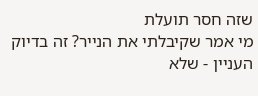שזה חסר תועלת
מי אמר שקיבלתי את הנייר? זה בדיוק העניין - שלא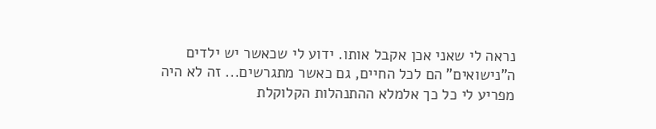נראה לי שאני אכן אקבל אותו. ידוע לי שכאשר יש ילדים ה"נישואים" הם לכל החיים, גם כאשר מתגרשים... זה לא היה מפריע לי כל כך אלמלא ההתנהלות הקלוקלת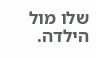שלו מול הילדה.